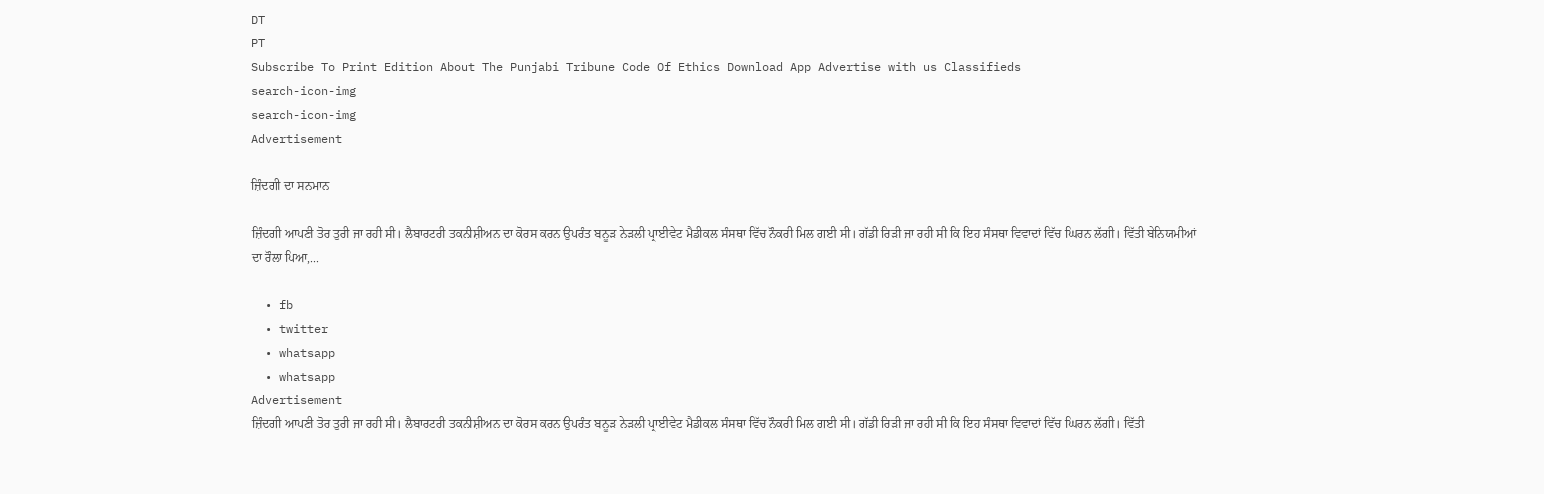DT
PT
Subscribe To Print Edition About The Punjabi Tribune Code Of Ethics Download App Advertise with us Classifieds
search-icon-img
search-icon-img
Advertisement

ਜ਼ਿੰਦਗੀ ਦਾ ਸਨਮਾਨ

ਜ਼ਿੰਦਗੀ ਆਪਣੀ ਤੋਰ ਤੁਰੀ ਜਾ ਰਹੀ ਸੀ। ਲੈਬਾਰਟਰੀ ਤਕਨੀਸ਼ੀਅਨ ਦਾ ਕੋਰਸ ਕਰਨ ਉਪਰੰਤ ਬਨੂੜ ਨੇੜਲੀ ਪ੍ਰਾਈਵੇਟ ਮੈਡੀਕਲ ਸੰਸਥਾ ਵਿੱਚ ਨੌਕਰੀ ਮਿਲ ਗਈ ਸੀ। ਗੱਡੀ ਰਿੜੀ ਜਾ ਰਹੀ ਸੀ ਕਿ ਇਹ ਸੰਸਥਾ ਵਿਵਾਦਾਂ ਵਿੱਚ ਘਿਰਨ ਲੱਗੀ। ਵਿੱਤੀ ਬੇਨਿਯਮੀਆਂ ਦਾ ਰੌਲਾ ਪਿਆ,...

  • fb
  • twitter
  • whatsapp
  • whatsapp
Advertisement
ਜ਼ਿੰਦਗੀ ਆਪਣੀ ਤੋਰ ਤੁਰੀ ਜਾ ਰਹੀ ਸੀ। ਲੈਬਾਰਟਰੀ ਤਕਨੀਸ਼ੀਅਨ ਦਾ ਕੋਰਸ ਕਰਨ ਉਪਰੰਤ ਬਨੂੜ ਨੇੜਲੀ ਪ੍ਰਾਈਵੇਟ ਮੈਡੀਕਲ ਸੰਸਥਾ ਵਿੱਚ ਨੌਕਰੀ ਮਿਲ ਗਈ ਸੀ। ਗੱਡੀ ਰਿੜੀ ਜਾ ਰਹੀ ਸੀ ਕਿ ਇਹ ਸੰਸਥਾ ਵਿਵਾਦਾਂ ਵਿੱਚ ਘਿਰਨ ਲੱਗੀ। ਵਿੱਤੀ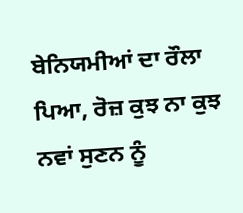ਬੇਨਿਯਮੀਆਂ ਦਾ ਰੌਲਾ ਪਿਆ, ਰੋਜ਼ ਕੁਝ ਨਾ ਕੁਝ ਨਵਾਂ ਸੁਣਨ ਨੂੰ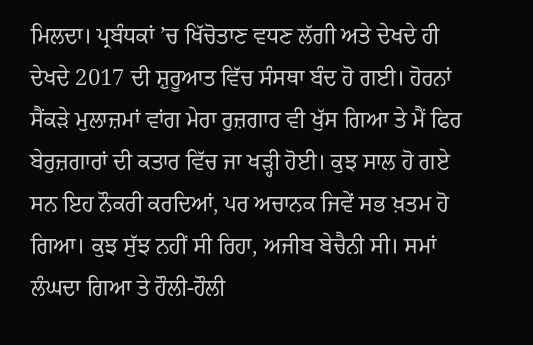ਮਿਲਦਾ। ਪ੍ਰਬੰਧਕਾਂ ’ਚ ਖਿੱਚੋਤਾਣ ਵਧਣ ਲੱਗੀ ਅਤੇ ਦੇਖਦੇ ਹੀ ਦੇਖਦੇ 2017 ਦੀ ਸ਼ੁਰੂਆਤ ਵਿੱਚ ਸੰਸਥਾ ਬੰਦ ਹੋ ਗਈ। ਹੋਰਨਾਂ ਸੈਂਕੜੇ ਮੁਲਾਜ਼ਮਾਂ ਵਾਂਗ ਮੇਰਾ ਰੁਜ਼ਗਾਰ ਵੀ ਖੁੱਸ ਗਿਆ ਤੇ ਮੈਂ ਫਿਰ ਬੇਰੁਜ਼ਗਾਰਾਂ ਦੀ ਕਤਾਰ ਵਿੱਚ ਜਾ ਖੜ੍ਹੀ ਹੋਈ। ਕੁਝ ਸਾਲ ਹੋ ਗਏ ਸਨ ਇਹ ਨੌਕਰੀ ਕਰਦਿਆਂ, ਪਰ ਅਚਾਨਕ ਜਿਵੇਂ ਸਭ ਖ਼ਤਮ ਹੋ ਗਿਆ। ਕੁਝ ਸੁੱਝ ਨਹੀਂ ਸੀ ਰਿਹਾ, ਅਜੀਬ ਬੇਚੈਨੀ ਸੀ। ਸਮਾਂ ਲੰਘਦਾ ਗਿਆ ਤੇ ਹੌਲੀ-ਹੌਲੀ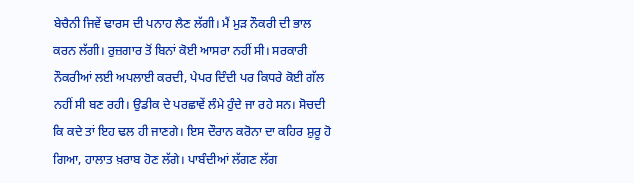ਬੇਚੈਨੀ ਜਿਵੇਂ ਢਾਰਸ ਦੀ ਪਨਾਹ ਲੈਣ ਲੱਗੀ। ਮੈਂ ਮੁੜ ਨੌਕਰੀ ਦੀ ਭਾਲ ਕਰਨ ਲੱਗੀ। ਰੁਜ਼ਗਾਰ ਤੋਂ ਬਿਨਾਂ ਕੋਈ ਆਸਰਾ ਨਹੀਂ ਸੀ। ਸਰਕਾਰੀ ਨੌਕਰੀਆਂ ਲਈ ਅਪਲਾਈ ਕਰਦੀ, ਪੇਪਰ ਦਿੰਦੀ ਪਰ ਕਿਧਰੇ ਕੋਈ ਗੱਲ ਨਹੀਂ ਸੀ ਬਣ ਰਹੀ। ਉਡੀਕ ਦੇ ਪਰਛਾਵੇਂ ਲੰਮੇ ਹੁੰਦੇ ਜਾ ਰਹੇ ਸਨ। ਸੋਚਦੀ ਕਿ ਕਦੇ ਤਾਂ ਇਹ ਢਲ ਹੀ ਜਾਣਗੇ। ਇਸ ਦੌਰਾਨ ਕਰੋਨਾ ਦਾ ਕਹਿਰ ਸ਼ੁਰੂ ਹੋ ਗਿਆ, ਹਾਲਾਤ ਖ਼ਰਾਬ ਹੋਣ ਲੱਗੇ। ਪਾਬੰਦੀਆਂ ਲੱਗਣ ਲੱਗ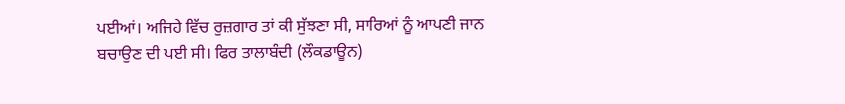ਪਈਆਂ। ਅਜਿਹੇ ਵਿੱਚ ਰੁਜ਼ਗਾਰ ਤਾਂ ਕੀ ਸੁੱਝਣਾ ਸੀ, ਸਾਰਿਆਂ ਨੂੰ ਆਪਣੀ ਜਾਨ ਬਚਾਉਣ ਦੀ ਪਈ ਸੀ। ਫਿਰ ਤਾਲਾਬੰਦੀ (ਲੌਕਡਾਊਨ)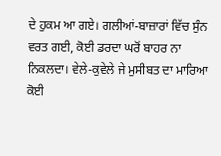ਦੇ ਹੁਕਮ ਆ ਗਏ। ਗਲੀਆਂ-ਬਾਜ਼ਾਰਾਂ ਵਿੱਚ ਸੁੰਨ ਵਰਤ ਗਈ, ਕੋਈ ਡਰਦਾ ਘਰੋਂ ਬਾਹਰ ਨਾ ਨਿਕਲਦਾ। ਵੇਲੇ-ਕੁਵੇਲੇ ਜੇ ਮੁਸੀਬਤ ਦਾ ਮਾਰਿਆ ਕੋਈ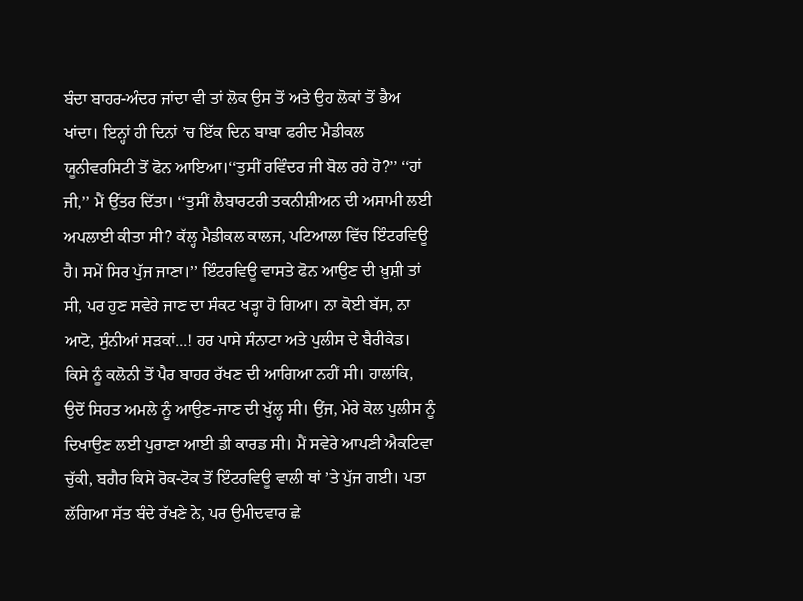ਬੰਦਾ ਬਾਹਰ-ਅੰਦਰ ਜਾਂਦਾ ਵੀ ਤਾਂ ਲੋਕ ਉਸ ਤੋਂ ਅਤੇ ਉਹ ਲੋਕਾਂ ਤੋਂ ਭੈਅ ਖਾਂਦਾ। ਇਨ੍ਹਾਂ ਹੀ ਦਿਨਾਂ ’ਚ ਇੱਕ ਦਿਨ ਬਾਬਾ ਫਰੀਦ ਮੈਡੀਕਲ ਯੂਨੀਵਰਸਿਟੀ ਤੋਂ ਫੋਨ ਆਇਆ।‘‘ਤੁਸੀਂ ਰਵਿੰਦਰ ਜੀ ਬੋਲ ਰਹੇ ਹੋ?’’ ‘‘ਹਾਂ ਜੀ,’’ ਮੈਂ ਉੱਤਰ ਦਿੱਤਾ। ‘‘ਤੁਸੀਂ ਲੈਬਾਰਟਰੀ ਤਕਨੀਸ਼ੀਅਨ ਦੀ ਅਸਾਮੀ ਲਈ ਅਪਲਾਈ ਕੀਤਾ ਸੀ? ਕੱਲ੍ਹ ਮੈਡੀਕਲ ਕਾਲਜ, ਪਟਿਆਲਾ ਵਿੱਚ ਇੰਟਰਵਿਊ ਹੈ। ਸਮੇਂ ਸਿਰ ਪੁੱਜ ਜਾਣਾ।’’ ਇੰਟਰਵਿਊ ਵਾਸਤੇ ਫੋਨ ਆਉਣ ਦੀ ਖ਼ੁਸ਼ੀ ਤਾਂ ਸੀ, ਪਰ ਹੁਣ ਸਵੇਰੇ ਜਾਣ ਦਾ ਸੰਕਟ ਖੜ੍ਹਾ ਹੋ ਗਿਆ। ਨਾ ਕੋਈ ਬੱਸ, ਨਾ ਆਟੋ, ਸੁੰਨੀਆਂ ਸੜਕਾਂ...! ਹਰ ਪਾਸੇ ਸੰਨਾਟਾ ਅਤੇ ਪੁਲੀਸ ਦੇ ਬੈਰੀਕੇਡ। ਕਿਸੇ ਨੂੰ ਕਲੋਨੀ ਤੋਂ ਪੈਰ ਬਾਹਰ ਰੱਖਣ ਦੀ ਆਗਿਆ ਨਹੀਂ ਸੀ। ਹਾਲਾਂਕਿ, ਉਦੋਂ ਸਿਹਤ ਅਮਲੇ ਨੂੰ ਆਉਣ-ਜਾਣ ਦੀ ਖੁੱਲ੍ਹ ਸੀ। ਉਂਜ, ਮੇਰੇ ਕੋਲ ਪੁਲੀਸ ਨੂੰ ਦਿਖਾਉਣ ਲਈ ਪੁਰਾਣਾ ਆਈ ਡੀ ਕਾਰਡ ਸੀ। ਮੈਂ ਸਵੇਰੇ ਆਪਣੀ ਐਕਟਿਵਾ ਚੁੱਕੀ, ਬਗੈਰ ਕਿਸੇ ਰੋਕ-ਟੋਕ ਤੋਂ ਇੰਟਰਵਿਊ ਵਾਲੀ ਥਾਂ ’ਤੇ ਪੁੱਜ ਗਈ। ਪਤਾ ਲੱਗਿਆ ਸੱਤ ਬੰਦੇ ਰੱਖਣੇ ਨੇ, ਪਰ ਉਮੀਦਵਾਰ ਛੇ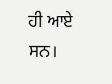ਹੀ ਆਏ ਸਨ।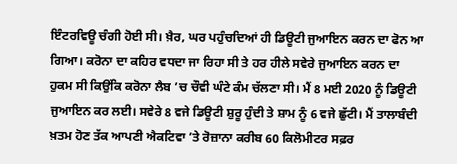ਇੰਟਰਵਿਊ ਚੰਗੀ ਹੋਈ ਸੀ। ਖ਼ੈਰ, ਘਰ ਪਹੁੰਚਦਿਆਂ ਹੀ ਡਿਊਟੀ ਜੁਆਇਨ ਕਰਨ ਦਾ ਫੋਨ ਆ ਗਿਆ। ਕਰੋਨਾ ਦਾ ਕਹਿਰ ਵਧਦਾ ਜਾ ਰਿਹਾ ਸੀ ਤੇ ਹਰ ਹੀਲੇ ਸਵੇਰੇ ਜੁਆਇਨ ਕਰਨ ਦਾ ਹੁਕਮ ਸੀ ਕਿਉਂਕਿ ਕਰੋਨਾ ਲੈਬ ’ਚ ਚੌਵੀ ਘੰਟੇ ਕੰਮ ਚੱਲਣਾ ਸੀ। ਮੈਂ 8 ਮਈ 2020 ਨੂੰ ਡਿਊਟੀ ਜੁਆਇਨ ਕਰ ਲਈ। ਸਵੇਰੇ 8 ਵਜੇ ਡਿਊਟੀ ਸ਼ੁਰੂ ਹੁੰਦੀ ਤੇ ਸ਼ਾਮ ਨੂੰ 6 ਵਜੇ ਛੁੱਟੀ। ਮੈਂ ਤਾਲਾਬੰਦੀ ਖ਼ਤਮ ਹੋਣ ਤੱਕ ਆਪਣੀ ਐਕਟਿਵਾ ’ਤੇ ਰੋਜ਼ਾਨਾ ਕਰੀਬ 60 ਕਿਲੋਮੀਟਰ ਸਫ਼ਰ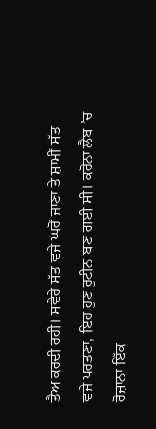ਤੈਅ ਕਰਦੀ ਰਹੀ। ਸਵੇਰੇ ਸੱਤ ਵਜੇ ਘਰੋਂ ਜਾਣਾ ਤੇ ਸ਼ਾਮੀਂ ਸੱਤ ਵਜੇ ਪਰਤਣਾ, ਇਹ ਹੁਣ ਰੁਟੀਨ ਬਣ ਗਈ ਸੀ। ਕਰੋਨਾ ਲੈਬ ’ਚ ਰੋਜ਼ਾਨਾ ਇੱਕ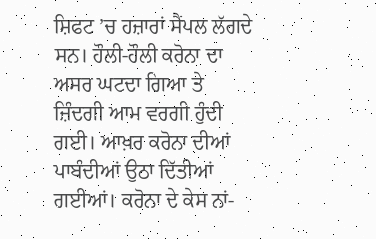ਸ਼ਿਫਟ ’ਚ ਹਜ਼ਾਰਾਂ ਸੈਂਪਲ ਲੱਗਦੇ ਸਨ। ਹੌਲੀ-ਹੌਲੀ ਕਰੋਨਾ ਦਾ ਅਸਰ ਘਟਦਾ ਗਿਆ ਤੇ ਜ਼ਿੰਦਗੀ ਆਮ ਵਰਗੀ ਹੁੰਦੀ ਗਈ। ਆਖ਼ਰ ਕਰੋਨਾ ਦੀਆਂ ਪਾਬੰਦੀਆਂ ਉਠਾ ਦਿੱਤੀਆਂ ਗਈਆਂ। ਕਰੋਨਾ ਦੇ ਕੇਸ ਨਾਂ-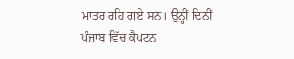ਮਾਤਰ ਰਹਿ ਗਏ ਸਨ। ਉਨ੍ਹੀਂ ਦਿਨੀਂ ਪੰਜਾਬ ਵਿੱਚ ਕੈਪਟਨ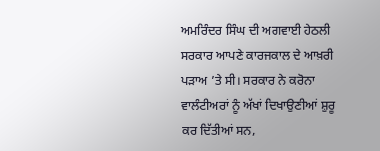ਅਮਰਿੰਦਰ ਸਿੰਘ ਦੀ ਅਗਵਾਈ ਹੇਠਲੀ ਸਰਕਾਰ ਆਪਣੇ ਕਾਰਜਕਾਲ ਦੇ ਆਖ਼ਰੀ ਪੜਾਅ ’ਤੇ ਸੀ। ਸਰਕਾਰ ਨੇ ਕਰੋਨਾ ਵਾਲੰਟੀਅਰਾਂ ਨੂੰ ਅੱਖਾਂ ਦਿਖਾਉਣੀਆਂ ਸ਼ੁਰੂ ਕਰ ਦਿੱਤੀਆਂ ਸਨ,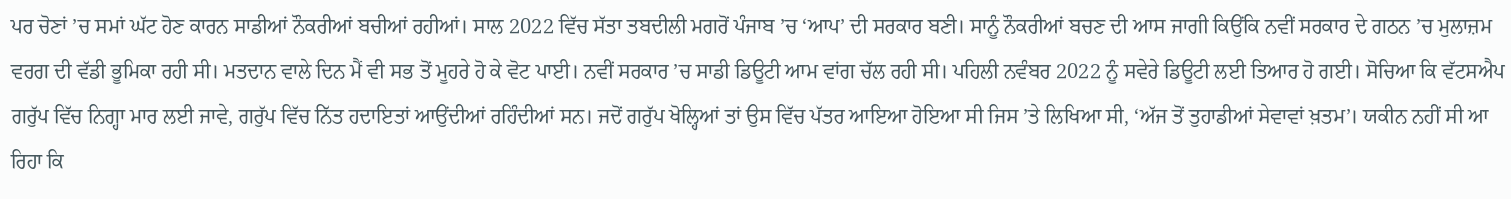ਪਰ ਚੋਣਾਂ ’ਚ ਸਮਾਂ ਘੱਟ ਹੋਣ ਕਾਰਨ ਸਾਡੀਆਂ ਨੌਕਰੀਆਂ ਬਚੀਆਂ ਰਹੀਆਂ। ਸਾਲ 2022 ਵਿੱਚ ਸੱਤਾ ਤਬਦੀਲੀ ਮਗਰੋਂ ਪੰਜਾਬ ’ਚ ‘ਆਪ’ ਦੀ ਸਰਕਾਰ ਬਣੀ। ਸਾਨੂੰ ਨੌਕਰੀਆਂ ਬਚਣ ਦੀ ਆਸ ਜਾਗੀ ਕਿਉਂਕਿ ਨਵੀਂ ਸਰਕਾਰ ਦੇ ਗਠਨ ’ਚ ਮੁਲਾਜ਼ਮ ਵਰਗ ਦੀ ਵੱਡੀ ਭੂਮਿਕਾ ਰਹੀ ਸੀ। ਮਤਦਾਨ ਵਾਲੇ ਦਿਨ ਮੈਂ ਵੀ ਸਭ ਤੋਂ ਮੂਹਰੇ ਹੋ ਕੇ ਵੋਟ ਪਾਈ। ਨਵੀਂ ਸਰਕਾਰ ’ਚ ਸਾਡੀ ਡਿਊਟੀ ਆਮ ਵਾਂਗ ਚੱਲ ਰਹੀ ਸੀ। ਪਹਿਲੀ ਨਵੰਬਰ 2022 ਨੂੰ ਸਵੇਰੇ ਡਿਊਟੀ ਲਈ ਤਿਆਰ ਹੋ ਗਈ। ਸੋਚਿਆ ਕਿ ਵੱਟਸਐਪ ਗਰੁੱਪ ਵਿੱਚ ਨਿਗ੍ਹਾ ਮਾਰ ਲਈ ਜਾਵੇ, ਗਰੁੱਪ ਵਿੱਚ ਨਿੱਤ ਹਦਾਇਤਾਂ ਆਉਂਦੀਆਂ ਰਹਿੰਦੀਆਂ ਸਨ। ਜਦੋਂ ਗਰੁੱਪ ਖੋਲ੍ਹਿਆਂ ਤਾਂ ਉਸ ਵਿੱਚ ਪੱਤਰ ਆਇਆ ਹੋਇਆ ਸੀ ਜਿਸ ’ਤੇ ਲਿਖਿਆ ਸੀ, ‘ਅੱਜ ਤੋਂ ਤੁਹਾਡੀਆਂ ਸੇਵਾਵਾਂ ਖ਼ਤਮ’। ਯਕੀਨ ਨਹੀਂ ਸੀ ਆ ਰਿਹਾ ਕਿ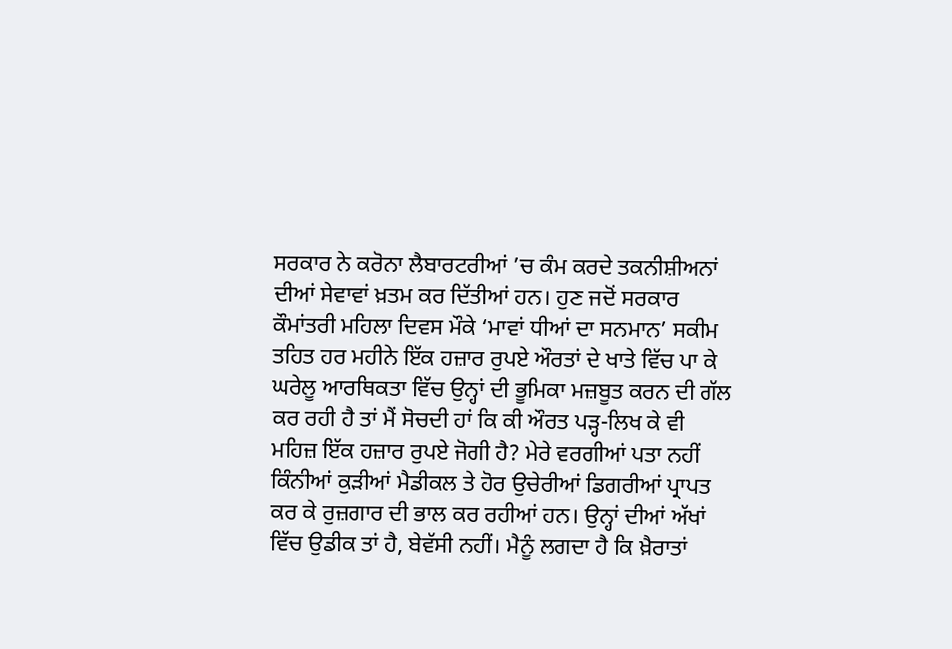ਸਰਕਾਰ ਨੇ ਕਰੋਨਾ ਲੈਬਾਰਟਰੀਆਂ ’ਚ ਕੰਮ ਕਰਦੇ ਤਕਨੀਸ਼ੀਅਨਾਂ ਦੀਆਂ ਸੇਵਾਵਾਂ ਖ਼ਤਮ ਕਰ ਦਿੱਤੀਆਂ ਹਨ। ਹੁਣ ਜਦੋਂ ਸਰਕਾਰ ਕੌਮਾਂਤਰੀ ਮਹਿਲਾ ਦਿਵਸ ਮੌਕੇ ‘ਮਾਵਾਂ ਧੀਆਂ ਦਾ ਸਨਮਾਨ’ ਸਕੀਮ ਤਹਿਤ ਹਰ ਮਹੀਨੇ ਇੱਕ ਹਜ਼ਾਰ ਰੁਪਏ ਔਰਤਾਂ ਦੇ ਖਾਤੇ ਵਿੱਚ ਪਾ ਕੇ ਘਰੇਲੂ ਆਰਥਿਕਤਾ ਵਿੱਚ ਉਨ੍ਹਾਂ ਦੀ ਭੂਮਿਕਾ ਮਜ਼ਬੂਤ ਕਰਨ ਦੀ ਗੱਲ ਕਰ ਰਹੀ ਹੈ ਤਾਂ ਮੈਂ ਸੋਚਦੀ ਹਾਂ ਕਿ ਕੀ ਔਰਤ ਪੜ੍ਹ-ਲਿਖ ਕੇ ਵੀ ਮਹਿਜ਼ ਇੱਕ ਹਜ਼ਾਰ ਰੁਪਏ ਜੋਗੀ ਹੈ? ਮੇਰੇ ਵਰਗੀਆਂ ਪਤਾ ਨਹੀਂ ਕਿੰਨੀਆਂ ਕੁੜੀਆਂ ਮੈਡੀਕਲ ਤੇ ਹੋਰ ਉਚੇਰੀਆਂ ਡਿਗਰੀਆਂ ਪ੍ਰਾਪਤ ਕਰ ਕੇ ਰੁਜ਼ਗਾਰ ਦੀ ਭਾਲ ਕਰ ਰਹੀਆਂ ਹਨ। ਉਨ੍ਹਾਂ ਦੀਆਂ ਅੱਖਾਂ ਵਿੱਚ ਉਡੀਕ ਤਾਂ ਹੈ, ਬੇਵੱਸੀ ਨਹੀਂ। ਮੈਨੂੰ ਲਗਦਾ ਹੈ ਕਿ ਖ਼ੈਰਾਤਾਂ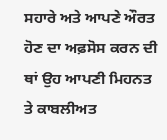ਸਹਾਰੇ ਅਤੇ ਆਪਣੇ ਔਰਤ ਹੋਣ ਦਾ ਅਫ਼ਸੋਸ ਕਰਨ ਦੀ ਥਾਂ ਉਹ ਆਪਣੀ ਮਿਹਨਤ ਤੇ ਕਾਬਲੀਅਤ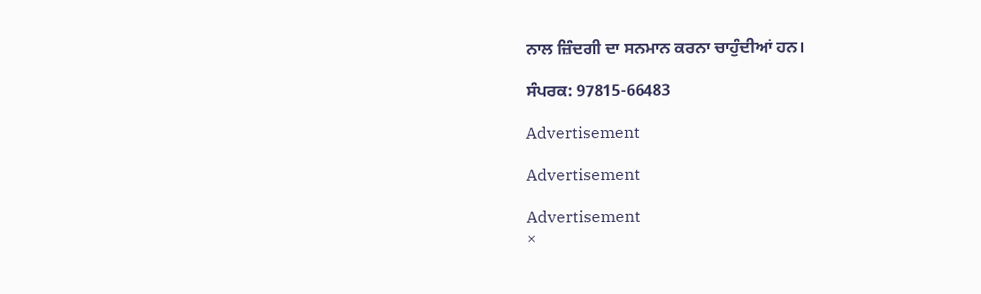ਨਾਲ ਜ਼ਿੰਦਗੀ ਦਾ ਸਨਮਾਨ ਕਰਨਾ ਚਾਹੁੰਦੀਆਂ ਹਨ।

ਸੰਪਰਕ: 97815-66483

Advertisement

Advertisement

Advertisement
×